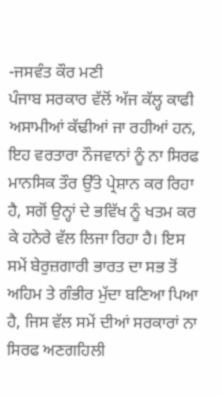-ਜਸਵੰਤ ਕੌਰ ਮਣੀ
ਪੰਜਾਬ ਸਰਕਾਰ ਵੱਲੋਂ ਅੱਜ ਕੱਲ੍ਹ ਕਾਫੀ ਅਸਾਮੀਆਂ ਕੱਢੀਆਂ ਜਾ ਰਹੀਆਂ ਹਨ, ਇਹ ਵਰਤਾਰਾ ਨੌਜਵਾਨਾਂ ਨੂੰ ਨਾ ਸਿਰਫ ਮਾਨਸਿਕ ਤੌਰ ਉੱਤੇ ਪ੍ਰੇਸ਼ਾਨ ਕਰ ਰਿਹਾ ਹੈ, ਸਗੋਂ ਉਨ੍ਹਾਂ ਦੇ ਭਵਿੱਖ ਨੂੰ ਖਤਮ ਕਰ ਕੇ ਹਨੇਰੇ ਵੱਲ ਲਿਜਾ ਰਿਹਾ ਹੈ। ਇਸ ਸਮੇਂ ਬੇਰੁਜ਼ਗਾਰੀ ਭਾਰਤ ਦਾ ਸਭ ਤੋਂ ਅਹਿਮ ਤੇ ਗੰਭੀਰ ਮੁੱਦਾ ਬਣਿਆ ਪਿਆ ਹੈ, ਜਿਸ ਵੱਲ ਸਮੇਂ ਦੀਆਂ ਸਰਕਾਰਾਂ ਨਾ ਸਿਰਫ ਅਣਗਹਿਲੀ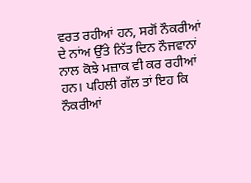ਵਰਤ ਰਹੀਆਂ ਹਨ, ਸਗੋਂ ਨੌਕਰੀਆਂ ਦੇ ਨਾਂਅ ਉੱਤੇ ਨਿੱਤ ਦਿਨ ਨੌਜਵਾਨਾਂ ਨਾਲ ਕੋਝੇ ਮਜ਼ਾਕ ਵੀ ਕਰ ਰਹੀਆਂ ਹਨ। ਪਹਿਲੀ ਗੱਲ ਤਾਂ ਇਹ ਕਿ ਨੌਕਰੀਆਂ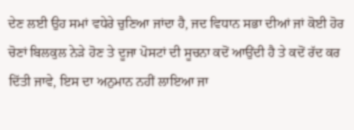ਦੇਣ ਲਈ ਉਹ ਸਮਾਂ ਵਧੇਰੇ ਚੁਣਿਆ ਜਾਂਦਾ ਹੈ, ਜਦ ਵਿਧਾਨ ਸਭਾ ਦੀਆਂ ਜਾਂ ਕੋਈ ਹੋਰ ਚੋਣਾਂ ਬਿਲਕੁਲ ਨੇੜੇ ਹੋਣ ਤੇ ਦੂਜਾ ਪੋਸਟਾਂ ਦੀ ਸੂਚਨਾ ਕਦੋਂ ਆਉਂਦੀ ਹੈ ਤੇ ਕਦੋਂ ਰੱਦ ਕਰ ਦਿੱਤੀ ਜਾਵੇ, ਇਸ ਦਾ ਅਨੁਮਾਨ ਨਹੀਂ ਲਾਇਆ ਜਾ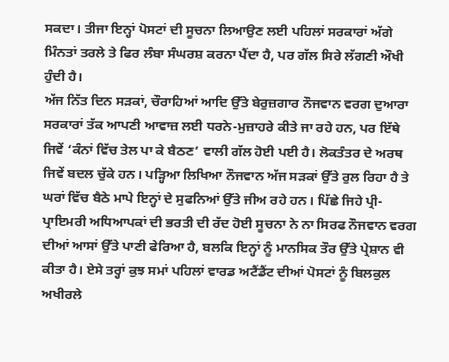ਸਕਦਾ। ਤੀਜਾ ਇਨ੍ਹਾਂ ਪੋਸਟਾਂ ਦੀ ਸੂਚਨਾ ਲਿਆਉਣ ਲਈ ਪਹਿਲਾਂ ਸਰਕਾਰਾਂ ਅੱਗੇ ਮਿੰਨਤਾਂ ਤਰਲੇ ਤੇ ਫਿਰ ਲੰਬਾ ਸੰਘਰਸ਼ ਕਰਨਾ ਪੈਂਦਾ ਹੈ, ਪਰ ਗੱਲ ਸਿਰੇ ਲੱਗਣੀ ਔਖੀ ਹੁੰਦੀ ਹੈ।
ਅੱਜ ਨਿੱਤ ਦਿਨ ਸੜਕਾਂ, ਚੌਰਾਹਿਆਂ ਆਦਿ ਉੱਤੇ ਬੇਰੁਜ਼ਗਾਰ ਨੌਜਵਾਨ ਵਰਗ ਦੁਆਰਾ ਸਰਕਾਰਾਂ ਤੱਕ ਆਪਣੀ ਆਵਾਜ਼ ਲਈ ਧਰਨੇ-ਮੁਜ਼ਾਹਰੇ ਕੀਤੇ ਜਾ ਰਹੇ ਹਨ, ਪਰ ਇੱਥੇ ਜਿਵੇਂ ‘ਕੰਨਾਂ ਵਿੱਚ ਤੇਲ ਪਾ ਕੇ ਬੈਠਣ’ ਵਾਲੀ ਗੱਲ ਹੋਈ ਪਈ ਹੈ। ਲੋਕਤੰਤਰ ਦੇ ਅਰਥ ਜਿਵੇਂ ਬਦਲ ਚੁੱਕੇ ਹਨ। ਪੜ੍ਹਿਆ ਲਿਖਿਆ ਨੌਜਵਾਨ ਅੱਜ ਸੜਕਾਂ ਉੱਤੇ ਰੁਲ ਰਿਹਾ ਹੈ ਤੇ ਘਰਾਂ ਵਿੱਚ ਬੈਠੇ ਮਾਪੇ ਇਨ੍ਹਾਂ ਦੇ ਸੁਫਨਿਆਂ ਉੱਤੇ ਜੀਅ ਰਹੇ ਹਨ। ਪਿੱਛੇ ਜਿਹੇ ਪ੍ਰੀ-ਪ੍ਰਾਇਮਰੀ ਅਧਿਆਪਕਾਂ ਦੀ ਭਰਤੀ ਦੀ ਰੱਦ ਹੋਈ ਸੂਚਨਾ ਨੇ ਨਾ ਸਿਰਫ ਨੌਜਵਾਨ ਵਰਗ ਦੀਆਂ ਆਸਾਂ ਉੱਤੇ ਪਾਣੀ ਫੇਰਿਆ ਹੈ, ਬਲਕਿ ਇਨ੍ਹਾਂ ਨੂੰ ਮਾਨਸਿਕ ਤੌਰ ਉੱਤੇ ਪ੍ਰੇਸ਼ਾਨ ਵੀ ਕੀਤਾ ਹੈ। ਏਸੇ ਤਰ੍ਹਾਂ ਕੁਝ ਸਮਾਂ ਪਹਿਲਾਂ ਵਾਰਡ ਅਟੈਂਡੈਂਟ ਦੀਆਂ ਪੋਸਟਾਂ ਨੂੰ ਬਿਲਕੁਲ ਅਖੀਰਲੇ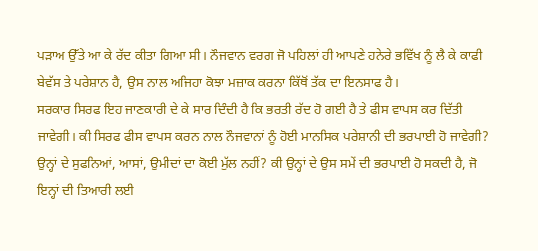ਪੜਾਅ ਉੱਤੇ ਆ ਕੇ ਰੱਦ ਕੀਤਾ ਗਿਆ ਸੀ। ਨੌਜਵਾਨ ਵਰਗ ਜੋ ਪਹਿਲਾਂ ਹੀ ਆਪਣੇ ਹਨੇਰੇ ਭਵਿੱਖ ਨੂੰ ਲੈ ਕੇ ਕਾਫੀ ਬੇਵੱਸ ਤੇ ਪਰੇਸ਼ਾਨ ਹੈ, ਉਸ ਨਾਲ ਅਜਿਹਾ ਕੋਝਾ ਮਜ਼ਾਕ ਕਰਨਾ ਕਿੱਥੋਂ ਤੱਕ ਦਾ ਇਨਸਾਫ ਹੈ।
ਸਰਕਾਰ ਸਿਰਫ ਇਹ ਜਾਣਕਾਰੀ ਦੇ ਕੇ ਸਾਰ ਦਿੰਦੀ ਹੈ ਕਿ ਭਰਤੀ ਰੱਦ ਹੋ ਗਈ ਹੈ ਤੇ ਫੀਸ ਵਾਪਸ ਕਰ ਦਿੱਤੀ ਜਾਵੇਗੀ। ਕੀ ਸਿਰਫ ਫੀਸ ਵਾਪਸ ਕਰਨ ਨਾਲ ਨੌਜਵਾਨਾਂ ਨੂੰ ਹੋਈ ਮਾਨਸਿਕ ਪਰੇਸ਼ਾਨੀ ਦੀ ਭਰਪਾਈ ਹੋ ਜਾਵੇਗੀ? ਉਨ੍ਹਾਂ ਦੇ ਸੁਫਨਿਆਂ, ਆਸਾਂ, ਉਮੀਦਾਂ ਦਾ ਕੋਈ ਮੁੱਲ ਨਹੀਂ? ਕੀ ਉਨ੍ਹਾਂ ਦੇ ਉਸ ਸਮੇਂ ਦੀ ਭਰਪਾਈ ਹੋ ਸਕਦੀ ਹੈ, ਜੋ ਇਨ੍ਹਾਂ ਦੀ ਤਿਆਰੀ ਲਈ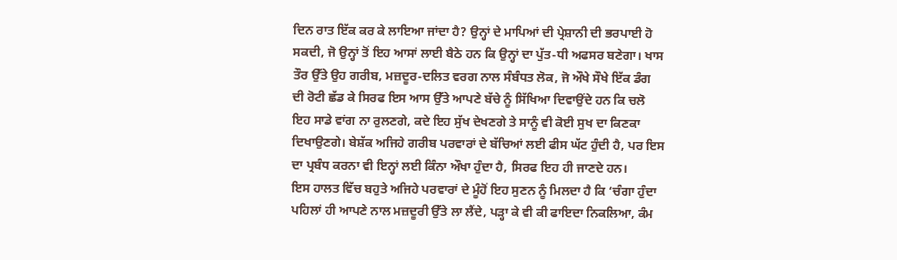ਦਿਨ ਰਾਤ ਇੱਕ ਕਰ ਕੇ ਲਾਇਆ ਜਾਂਦਾ ਹੈ? ਉਨ੍ਹਾਂ ਦੇ ਮਾਪਿਆਂ ਦੀ ਪ੍ਰੇਸ਼ਾਨੀ ਦੀ ਭਰਪਾਈ ਹੋ ਸਕਦੀ, ਜੋ ਉਨ੍ਹਾਂ ਤੋਂ ਇਹ ਆਸਾਂ ਲਾਈ ਬੈਠੇ ਹਨ ਕਿ ਉਨ੍ਹਾਂ ਦਾ ਪੁੱਤ-ਧੀ ਅਫਸਰ ਬਣੇਗਾ। ਖਾਸ ਤੌਰ ਉੱਤੇ ਉਹ ਗਰੀਬ, ਮਜ਼ਦੂਰ-ਦਲਿਤ ਵਰਗ ਨਾਲ ਸੰਬੰਧਤ ਲੋਕ, ਜੋ ਔਖੇ ਸੌਖੇ ਇੱਕ ਡੰਗ ਦੀ ਰੋਟੀ ਛੱਡ ਕੇ ਸਿਰਫ ਇਸ ਆਸ ਉੱਤੇ ਆਪਣੇ ਬੱਚੇ ਨੂੰ ਸਿੱਖਿਆ ਦਿਵਾਉਂਦੇ ਹਨ ਕਿ ਚਲੋ ਇਹ ਸਾਡੇ ਵਾਂਗ ਨਾ ਰੁਲਣਗੇ, ਕਦੇ ਇਹ ਸੁੱਖ ਦੇਖਣਗੇ ਤੇ ਸਾਨੂੰ ਵੀ ਕੋਈ ਸੁਖ ਦਾ ਕਿਣਕਾ ਦਿਖਾਉਣਗੇ। ਬੇਸ਼ੱਕ ਅਜਿਹੇ ਗਰੀਬ ਪਰਵਾਰਾਂ ਦੇ ਬੱਚਿਆਂ ਲਈ ਫੀਸ ਘੱਟ ਹੁੰਦੀ ਹੈ, ਪਰ ਇਸ ਦਾ ਪ੍ਰਬੰਧ ਕਰਨਾ ਵੀ ਇਨ੍ਹਾਂ ਲਈ ਕਿੰਨਾ ਔਖਾ ਹੁੰਦਾ ਹੈ, ਸਿਰਫ ਇਹ ਹੀ ਜਾਣਦੇ ਹਨ।
ਇਸ ਹਾਲਤ ਵਿੱਚ ਬਹੁਤੇ ਅਜਿਹੇ ਪਰਵਾਰਾਂ ਦੇ ਮੂੰਹੋਂ ਇਹ ਸੁਣਨ ਨੂੰ ਮਿਲਦਾ ਹੈ ਕਿ ‘ਚੰਗਾ ਹੁੰਦਾ ਪਹਿਲਾਂ ਹੀ ਆਪਣੇ ਨਾਲ ਮਜ਼ਦੂਰੀ ਉੱਤੇ ਲਾ ਲੈਂਦੇ, ਪੜ੍ਹਾ ਕੇ ਵੀ ਕੀ ਫਾਇਦਾ ਨਿਕਲਿਆ, ਕੰਮ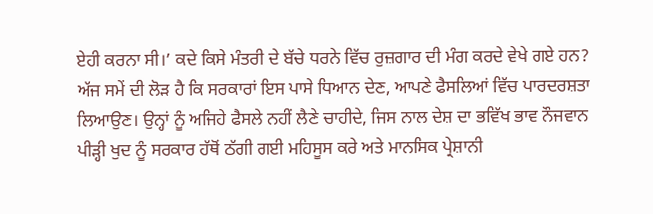ਏਹੀ ਕਰਨਾ ਸੀ।’ ਕਦੇ ਕਿਸੇ ਮੰਤਰੀ ਦੇ ਬੱਚੇ ਧਰਨੇ ਵਿੱਚ ਰੁਜ਼ਗਾਰ ਦੀ ਮੰਗ ਕਰਦੇ ਵੇਖੇ ਗਏ ਹਨ? ਅੱਜ ਸਮੇਂ ਦੀ ਲੋੜ ਹੈ ਕਿ ਸਰਕਾਰਾਂ ਇਸ ਪਾਸੇ ਧਿਆਨ ਦੇਣ, ਆਪਣੇ ਫੈਸਲਿਆਂ ਵਿੱਚ ਪਾਰਦਰਸ਼ਤਾ ਲਿਆਉਣ। ਉਨ੍ਹਾਂ ਨੂੰ ਅਜਿਹੇ ਫੈਸਲੇ ਨਹੀਂ ਲੈਣੇ ਚਾਹੀਦੇ, ਜਿਸ ਨਾਲ ਦੇਸ਼ ਦਾ ਭਵਿੱਖ ਭਾਵ ਨੌਜਵਾਨ ਪੀੜ੍ਹੀ ਖੁਦ ਨੂੰ ਸਰਕਾਰ ਹੱਥੋਂ ਠੱਗੀ ਗਈ ਮਹਿਸੂਸ ਕਰੇ ਅਤੇ ਮਾਨਸਿਕ ਪ੍ਰੇਸ਼ਾਨੀ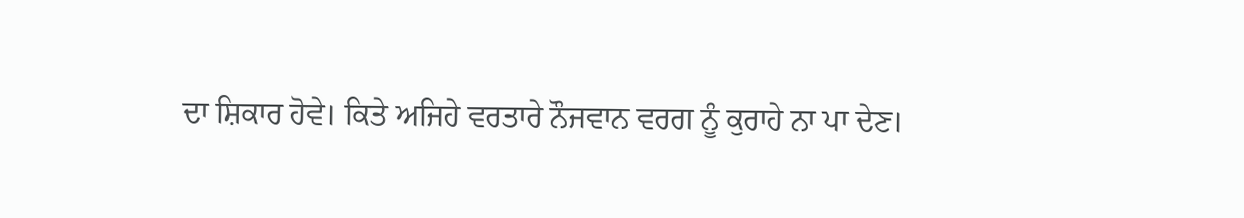ਦਾ ਸ਼ਿਕਾਰ ਹੋਵੇ। ਕਿਤੇ ਅਜਿਹੇ ਵਰਤਾਰੇ ਨੌਜਵਾਨ ਵਰਗ ਨੂੰ ਕੁਰਾਹੇ ਨਾ ਪਾ ਦੇਣ।